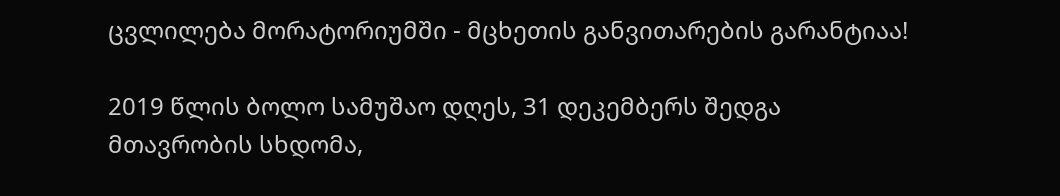ცვლილება მორატორიუმში - მცხეთის განვითარების გარანტიაა!

2019 წლის ბოლო სამუშაო დღეს, 31 დეკემბერს შედგა მთავრობის სხდომა,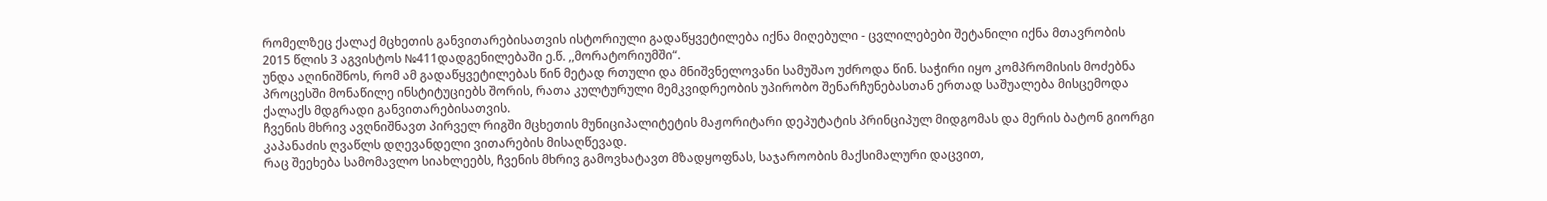რომელზეც ქალაქ მცხეთის განვითარებისათვის ისტორიული გადაწყვეტილება იქნა მიღებული - ცვლილებები შეტანილი იქნა მთავრობის 2015 წლის 3 აგვისტოს №411დადგენილებაში ე.წ. ,,მორატორიუმში“.
უნდა აღინიშნოს, რომ ამ გადაწყვეტილებას წინ მეტად რთული და მნიშვნელოვანი სამუშაო უძროდა წინ. საჭირი იყო კომპრომისის მოძებნა პროცესში მონაწილე ინსტიტუციებს შორის, რათა კულტურული მემკვიდრეობის უპირობო შენარჩუნებასთან ერთად საშუალება მისცემოდა ქალაქს მდგრადი განვითარებისათვის.
ჩვენის მხრივ ავღნიშნავთ პირველ რიგში მცხეთის მუნიციპალიტეტის მაჟორიტარი დეპუტატის პრინციპულ მიდგომას და მერის ბატონ გიორგი კაპანაძის ღვაწლს დღევანდელი ვითარების მისაღწევად.
რაც შეეხება სამომავლო სიახლეებს, ჩვენის მხრივ გამოვხატავთ მზადყოფნას, საჯაროობის მაქსიმალური დაცვით,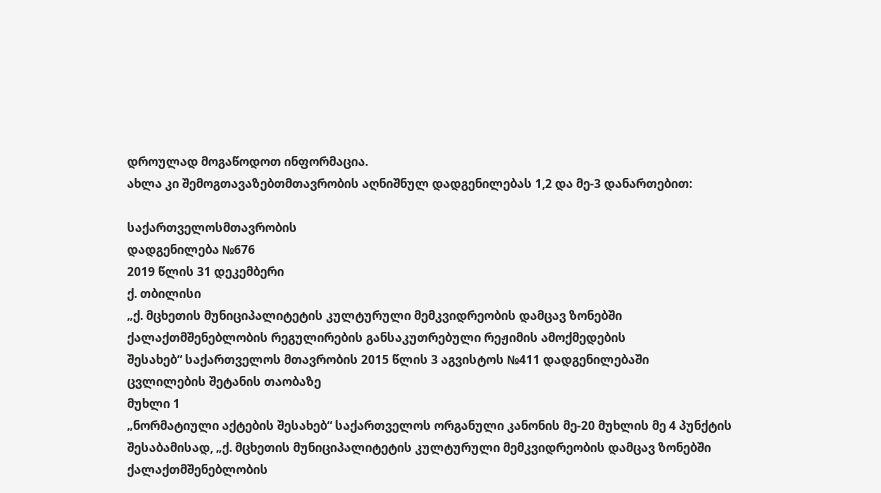დროულად მოგაწოდოთ ინფორმაცია.
ახლა კი შემოგთავაზებთმთავრობის აღნიშნულ დადგენილებას 1,2 და მე-3 დანართებით:

საქართველოსმთავრობის
დადგენილება №676
2019 წლის 31 დეკემბერი
ქ. თბილისი
„ქ. მცხეთის მუნიციპალიტეტის კულტურული მემკვიდრეობის დამცავ ზონებში
ქალაქთმშენებლობის რეგულირების განსაკუთრებული რეჟიმის ამოქმედების
შესახებ“ საქართველოს მთავრობის 2015 წლის 3 აგვისტოს №411 დადგენილებაში
ცვლილების შეტანის თაობაზე
მუხლი 1
„ნორმატიული აქტების შესახებ“ საქართველოს ორგანული კანონის მე-20 მუხლის მე 4 პუნქტის შესაბამისად, „ქ. მცხეთის მუნიციპალიტეტის კულტურული მემკვიდრეობის დამცავ ზონებში ქალაქთმშენებლობის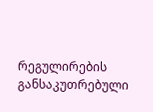რეგულირების განსაკუთრებული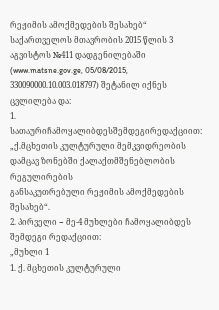რეჟიმის ამოქმედების შესახებ“ საქართველოს მთავრობის 2015 წლის 3 აგვისტოს №411 დადგენილებაში (www.matsne.gov.ge, 05/08/2015, 330090000.10.003.018797) შეტანილ იქნეს ცვლილება და:
1. სათაურიჩამოყალიბდესშემდეგირედაქციით:
„ქ.მცხეთის კულტურული მემკვიდრეობის დამცავ ზონებში ქალაქთმშენებლობის რეგულირების
განსაკუთრებული რეჟიმის ამოქმედების შესახებ“.
2. პირველი − მე-4 მუხლები ჩამოყალიბდეს შემდეგი რედაქციით:
„მუხლი 1
1. ქ. მცხეთის კულტურული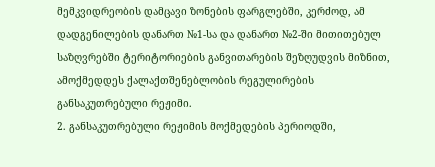მემკვიდრეობის დამცავი ზონების ფარგლებში, კერძოდ, ამ დადგენილების დანართ №1-სა და დანართ №2-ში მითითებულ საზღვრებში ტერიტორიების განვითარების შეზღუდვის მიზნით, ამოქმედდეს ქალაქთშენებლობის რეგულირების განსაკუთრებული რეჟიმი.
2. განსაკუთრებული რეჟიმის მოქმედების პერიოდში,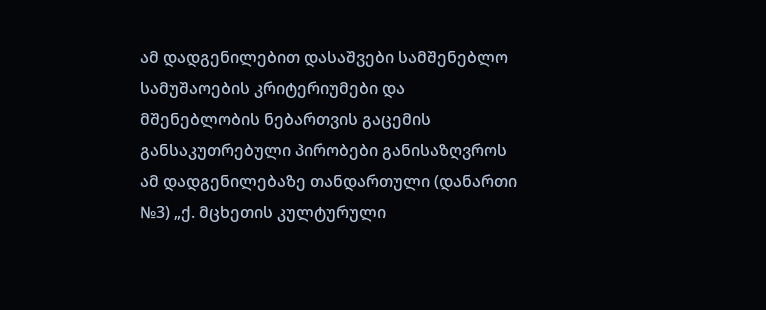ამ დადგენილებით დასაშვები სამშენებლო სამუშაოების კრიტერიუმები და მშენებლობის ნებართვის გაცემის განსაკუთრებული პირობები განისაზღვროს ამ დადგენილებაზე თანდართული (დანართი №3) „ქ. მცხეთის კულტურული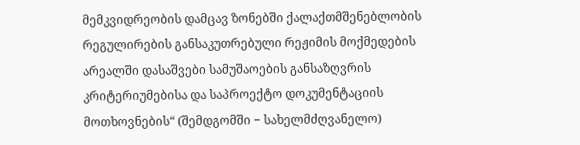მემკვიდრეობის დამცავ ზონებში ქალაქთმშენებლობის რეგულირების განსაკუთრებული რეჟიმის მოქმედების არეალში დასაშვები სამუშაოების განსაზღვრის კრიტერიუმებისა და საპროექტო დოკუმენტაციის მოთხოვნების“ (შემდგომში − სახელმძღვანელო)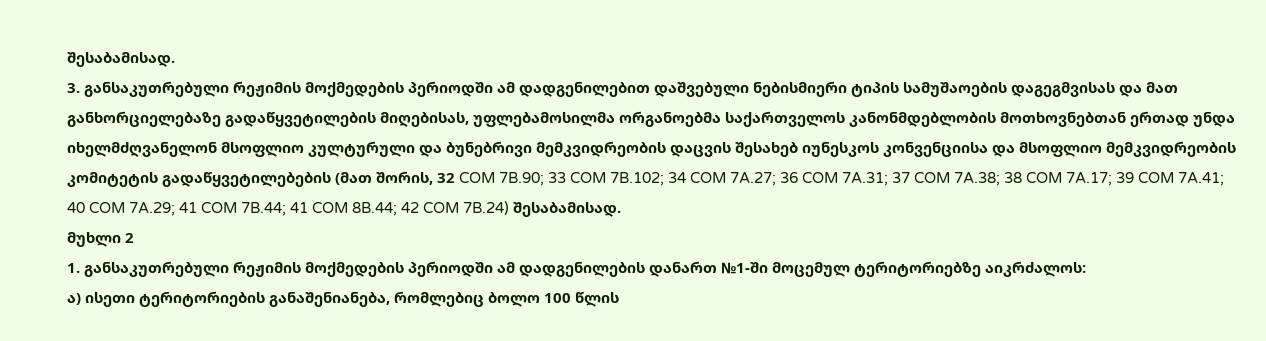შესაბამისად.
3. განსაკუთრებული რეჟიმის მოქმედების პერიოდში ამ დადგენილებით დაშვებული ნებისმიერი ტიპის სამუშაოების დაგეგმვისას და მათ განხორციელებაზე გადაწყვეტილების მიღებისას, უფლებამოსილმა ორგანოებმა საქართველოს კანონმდებლობის მოთხოვნებთან ერთად უნდა იხელმძღვანელონ მსოფლიო კულტურული და ბუნებრივი მემკვიდრეობის დაცვის შესახებ იუნესკოს კონვენციისა და მსოფლიო მემკვიდრეობის კომიტეტის გადაწყვეტილებების (მათ შორის, 32 COM 7B.90; 33 COM 7B.102; 34 COM 7A.27; 36 COM 7A.31; 37 COM 7A.38; 38 COM 7A.17; 39 COM 7A.41; 40 COM 7A.29; 41 COM 7B.44; 41 COM 8B.44; 42 COM 7B.24) შესაბამისად.
მუხლი 2
1. განსაკუთრებული რეჟიმის მოქმედების პერიოდში ამ დადგენილების დანართ №1-ში მოცემულ ტერიტორიებზე აიკრძალოს:
ა) ისეთი ტერიტორიების განაშენიანება, რომლებიც ბოლო 100 წლის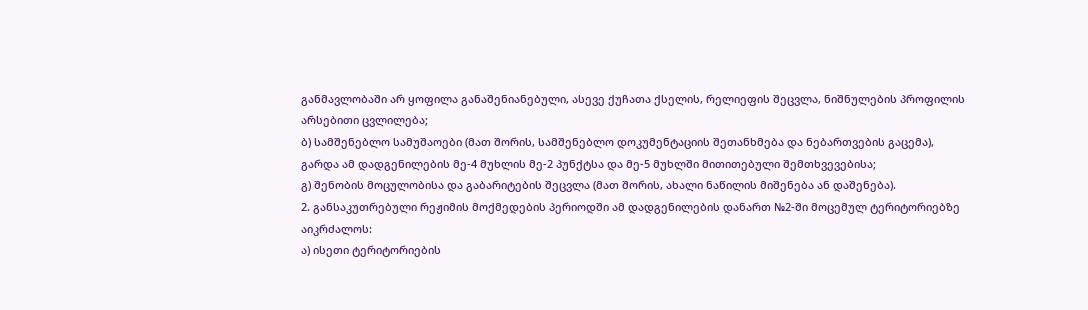განმავლობაში არ ყოფილა განაშენიანებული, ასევე ქუჩათა ქსელის, რელიეფის შეცვლა, ნიშნულების პროფილის არსებითი ცვლილება;
ბ) სამშენებლო სამუშაოები (მათ შორის, სამშენებლო დოკუმენტაციის შეთანხმება და ნებართვების გაცემა), გარდა ამ დადგენილების მე-4 მუხლის მე-2 პუნქტსა და მე-5 მუხლში მითითებული შემთხვევებისა;
გ) შენობის მოცულობისა და გაბარიტების შეცვლა (მათ შორის, ახალი ნაწილის მიშენება ან დაშენება).
2. განსაკუთრებული რეჟიმის მოქმედების პერიოდში ამ დადგენილების დანართ №2-ში მოცემულ ტერიტორიებზე აიკრძალოს:
ა) ისეთი ტერიტორიების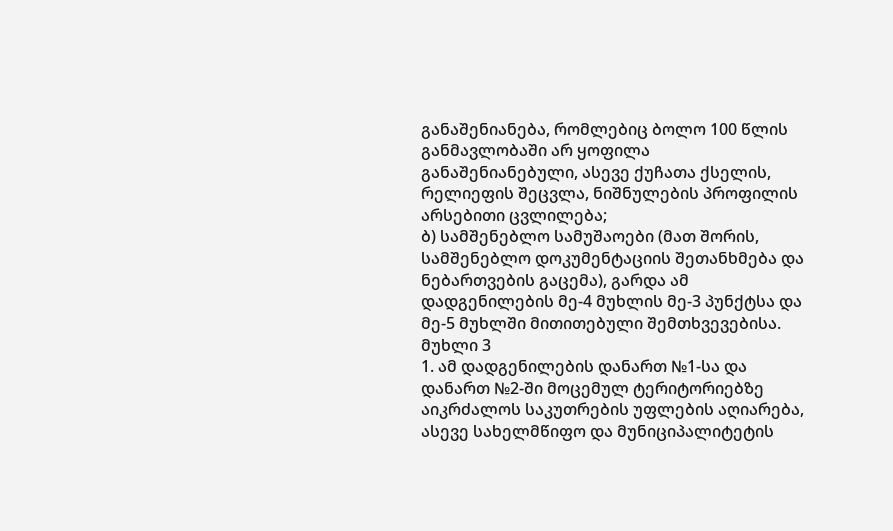განაშენიანება, რომლებიც ბოლო 100 წლის განმავლობაში არ ყოფილა განაშენიანებული, ასევე ქუჩათა ქსელის, რელიეფის შეცვლა, ნიშნულების პროფილის არსებითი ცვლილება;
ბ) სამშენებლო სამუშაოები (მათ შორის, სამშენებლო დოკუმენტაციის შეთანხმება და ნებართვების გაცემა), გარდა ამ დადგენილების მე-4 მუხლის მე-3 პუნქტსა და მე-5 მუხლში მითითებული შემთხვევებისა.
მუხლი 3
1. ამ დადგენილების დანართ №1-სა და დანართ №2-ში მოცემულ ტერიტორიებზე აიკრძალოს საკუთრების უფლების აღიარება, ასევე სახელმწიფო და მუნიციპალიტეტის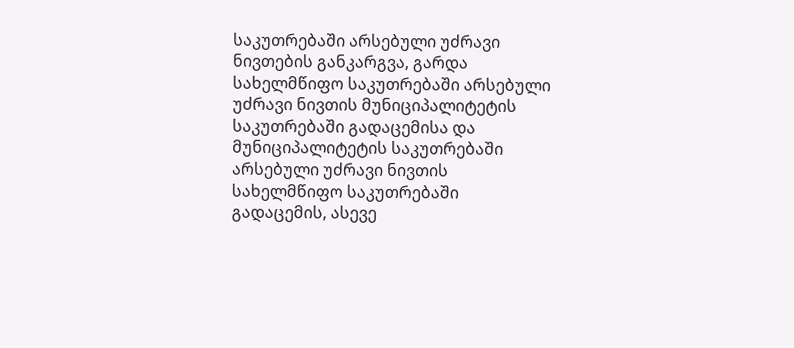საკუთრებაში არსებული უძრავი ნივთების განკარგვა, გარდა სახელმწიფო საკუთრებაში არსებული უძრავი ნივთის მუნიციპალიტეტის საკუთრებაში გადაცემისა და მუნიციპალიტეტის საკუთრებაში არსებული უძრავი ნივთის სახელმწიფო საკუთრებაში გადაცემის, ასევე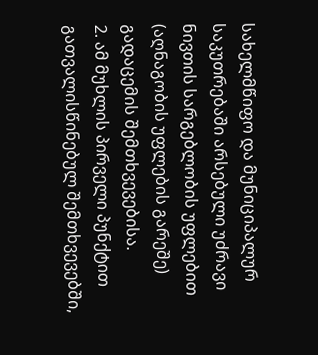სახელმწიფო და მუნიციპალურ საკუთრებაში არსებული უძრავი ნივთის სარგებლობის უფლებით (აღნაგობის უფლების გარეშე) გადაცემის შემთხვევებისა.
2. ამ მუხლის პირველი პუნქტით გათვალისწინებულ შემთხვევებში,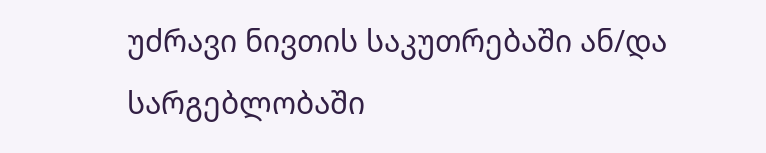უძრავი ნივთის საკუთრებაში ან/და სარგებლობაში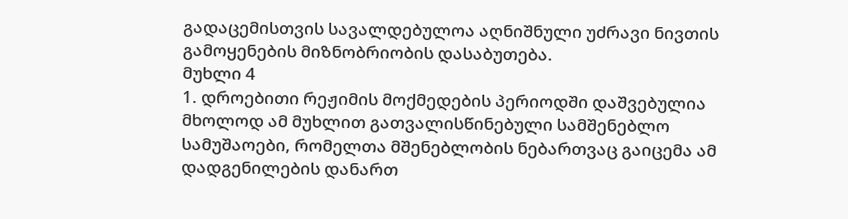გადაცემისთვის სავალდებულოა აღნიშნული უძრავი ნივთის გამოყენების მიზნობრიობის დასაბუთება.
მუხლი 4
1. დროებითი რეჟიმის მოქმედების პერიოდში დაშვებულია მხოლოდ ამ მუხლით გათვალისწინებული სამშენებლო სამუშაოები, რომელთა მშენებლობის ნებართვაც გაიცემა ამ დადგენილების დანართ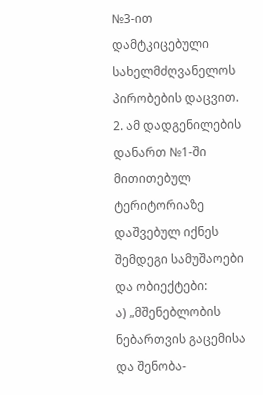№3-ით დამტკიცებული სახელმძღვანელოს პირობების დაცვით.
2. ამ დადგენილების დანართ №1-ში მითითებულ ტერიტორიაზე დაშვებულ იქნეს შემდეგი სამუშაოები და ობიექტები:
ა) „მშენებლობის ნებართვის გაცემისა და შენობა-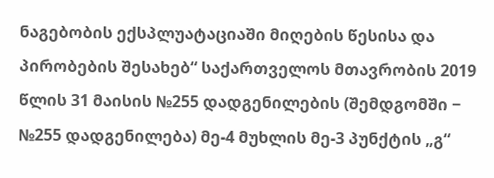ნაგებობის ექსპლუატაციაში მიღების წესისა და პირობების შესახებ“ საქართველოს მთავრობის 2019 წლის 31 მაისის №255 დადგენილების (შემდგომში − №255 დადგენილება) მე-4 მუხლის მე-3 პუნქტის „გ“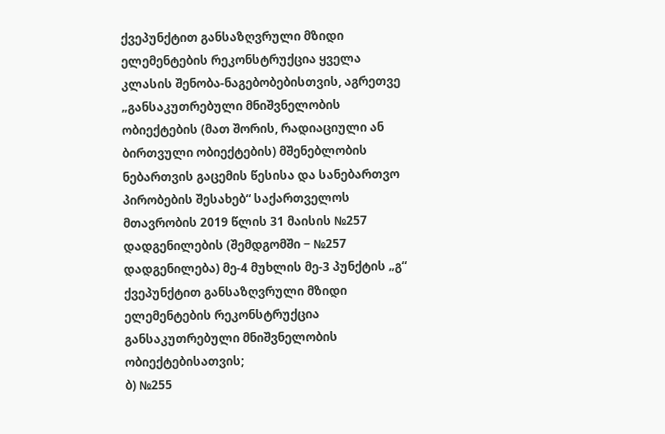ქვეპუნქტით განსაზღვრული მზიდი ელემენტების რეკონსტრუქცია ყველა კლასის შენობა-ნაგებობებისთვის, აგრეთვე „განსაკუთრებული მნიშვნელობის ობიექტების (მათ შორის, რადიაციული ან ბირთვული ობიექტების) მშენებლობის ნებართვის გაცემის წესისა და სანებართვო პირობების შესახებ“ საქართველოს მთავრობის 2019 წლის 31 მაისის №257 დადგენილების (შემდგომში − №257 დადგენილება) მე-4 მუხლის მე-3 პუნქტის „გ“ ქვეპუნქტით განსაზღვრული მზიდი ელემენტების რეკონსტრუქცია განსაკუთრებული მნიშვნელობის ობიექტებისათვის;
ბ) №255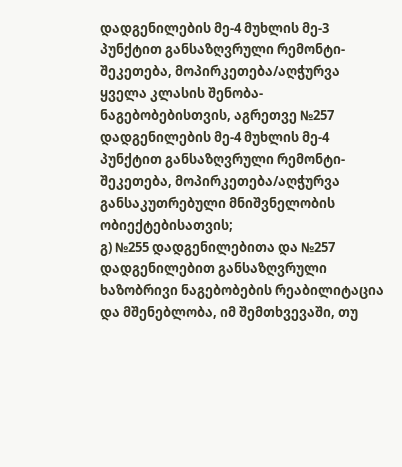დადგენილების მე-4 მუხლის მე-3 პუნქტით განსაზღვრული რემონტი-შეკეთება, მოპირკეთება/აღჭურვა ყველა კლასის შენობა-ნაგებობებისთვის, აგრეთვე №257 დადგენილების მე-4 მუხლის მე-4 პუნქტით განსაზღვრული რემონტი-შეკეთება, მოპირკეთება/აღჭურვა განსაკუთრებული მნიშვნელობის ობიექტებისათვის;
გ) №255 დადგენილებითა და №257 დადგენილებით განსაზღვრული ხაზობრივი ნაგებობების რეაბილიტაცია და მშენებლობა, იმ შემთხვევაში, თუ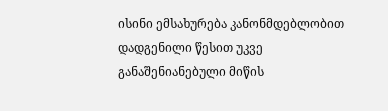ისინი ემსახურება კანონმდებლობით დადგენილი წესით უკვე განაშენიანებული მიწის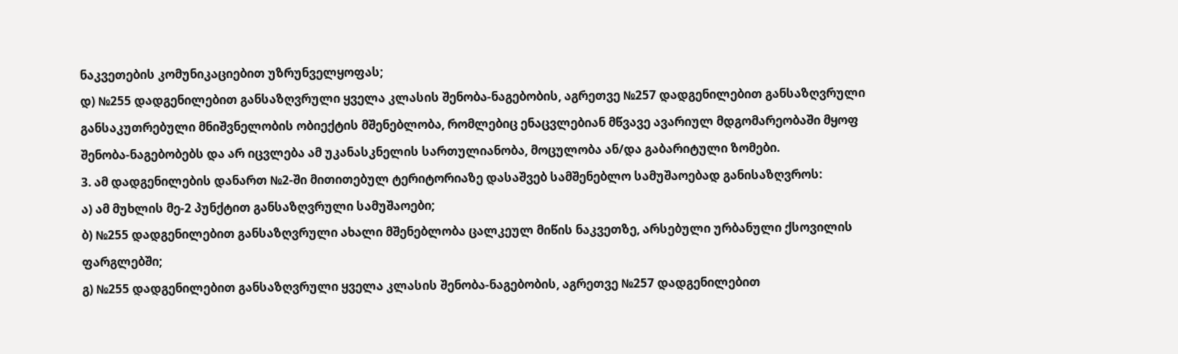ნაკვეთების კომუნიკაციებით უზრუნველყოფას;
დ) №255 დადგენილებით განსაზღვრული ყველა კლასის შენობა-ნაგებობის, აგრეთვე №257 დადგენილებით განსაზღვრული განსაკუთრებული მნიშვნელობის ობიექტის მშენებლობა, რომლებიც ენაცვლებიან მწვავე ავარიულ მდგომარეობაში მყოფ შენობა-ნაგებობებს და არ იცვლება ამ უკანასკნელის სართულიანობა, მოცულობა ან/და გაბარიტული ზომები.
3. ამ დადგენილების დანართ №2-ში მითითებულ ტერიტორიაზე დასაშვებ სამშენებლო სამუშაოებად განისაზღვროს:
ა) ამ მუხლის მე-2 პუნქტით განსაზღვრული სამუშაოები;
ბ) №255 დადგენილებით განსაზღვრული ახალი მშენებლობა ცალკეულ მიწის ნაკვეთზე, არსებული ურბანული ქსოვილის ფარგლებში;
გ) №255 დადგენილებით განსაზღვრული ყველა კლასის შენობა-ნაგებობის, აგრეთვე №257 დადგენილებით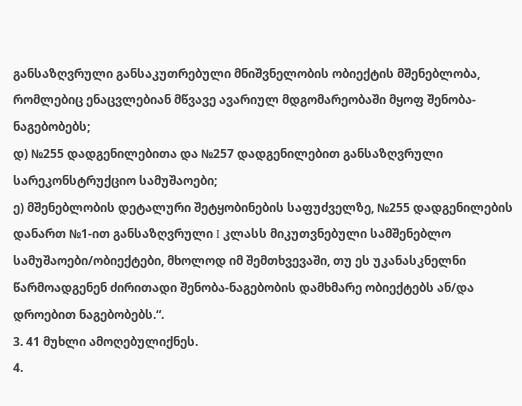განსაზღვრული განსაკუთრებული მნიშვნელობის ობიექტის მშენებლობა, რომლებიც ენაცვლებიან მწვავე ავარიულ მდგომარეობაში მყოფ შენობა-ნაგებობებს;
დ) №255 დადგენილებითა და №257 დადგენილებით განსაზღვრული სარეკონსტრუქციო სამუშაოები;
ე) მშენებლობის დეტალური შეტყობინების საფუძველზე, №255 დადგენილების დანართ №1-ით განსაზღვრული I კლასს მიკუთვნებული სამშენებლო სამუშაოები/ობიექტები, მხოლოდ იმ შემთხვევაში, თუ ეს უკანასკნელნი წარმოადგენენ ძირითადი შენობა-ნაგებობის დამხმარე ობიექტებს ან/და დროებით ნაგებობებს.“.
3. 41 მუხლი ამოღებულიქნეს.
4.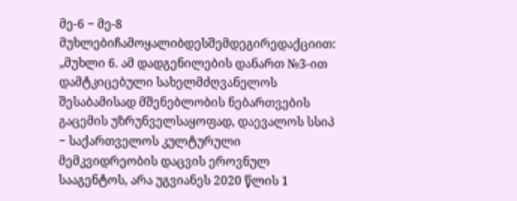მე-6 − მე-8 მუხლებიჩამოყალიბდესშემდეგირედაქციით:
„მუხლი 6. ამ დადგენილების დანართ №3-ით დამტკიცებული სახელმძღვანელოს შესაბამისად მშენებლობის ნებართვების გაცემის უზრუნველსაყოფად, დაევალოს სსიპ − საქართველოს კულტურული მემკვიდრეობის დაცვის ეროვნულ სააგენტოს, არა უგვიანეს 2020 წლის 1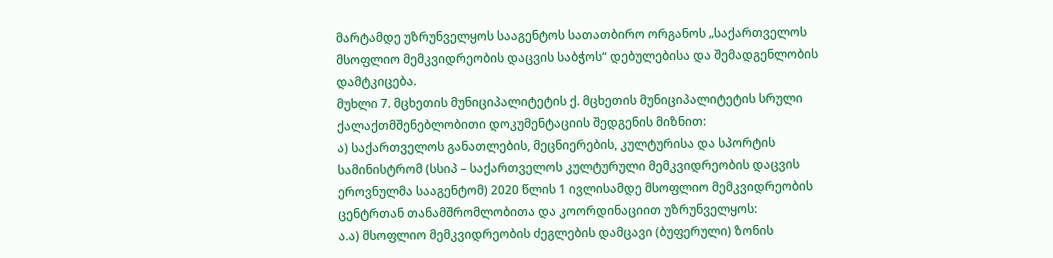მარტამდე უზრუნველყოს სააგენტოს სათათბირო ორგანოს „საქართველოს მსოფლიო მემკვიდრეობის დაცვის საბჭოს“ დებულებისა და შემადგენლობის დამტკიცება.
მუხლი 7. მცხეთის მუნიციპალიტეტის ქ. მცხეთის მუნიციპალიტეტის სრული ქალაქთმშენებლობითი დოკუმენტაციის შედგენის მიზნით:
ა) საქართველოს განათლების, მეცნიერების, კულტურისა და სპორტის სამინისტრომ (სსიპ – საქართველოს კულტურული მემკვიდრეობის დაცვის ეროვნულმა სააგენტომ) 2020 წლის 1 ივლისამდე მსოფლიო მემკვიდრეობის ცენტრთან თანამშრომლობითა და კოორდინაციით უზრუნველყოს:
ა.ა) მსოფლიო მემკვიდრეობის ძეგლების დამცავი (ბუფერული) ზონის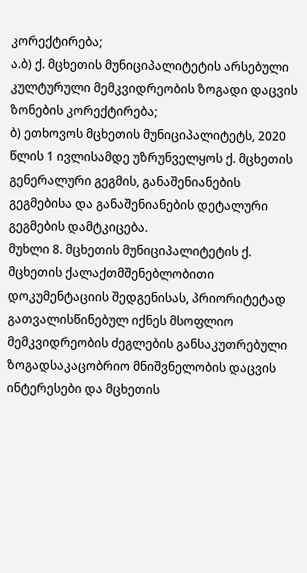კორექტირება;
ა.ბ) ქ. მცხეთის მუნიციპალიტეტის არსებული კულტურული მემკვიდრეობის ზოგადი დაცვის ზონების კორექტირება;
ბ) ეთხოვოს მცხეთის მუნიციპალიტეტს, 2020 წლის 1 ივლისამდე უზრუნველყოს ქ. მცხეთის გენერალური გეგმის, განაშენიანების გეგმებისა და განაშენიანების დეტალური გეგმების დამტკიცება.
მუხლი 8. მცხეთის მუნიციპალიტეტის ქ. მცხეთის ქალაქთმშენებლობითი დოკუმენტაციის შედგენისას, პრიორიტეტად გათვალისწინებულ იქნეს მსოფლიო მემკვიდრეობის ძეგლების განსაკუთრებული ზოგადსაკაცობრიო მნიშვნელობის დაცვის ინტერესები და მცხეთის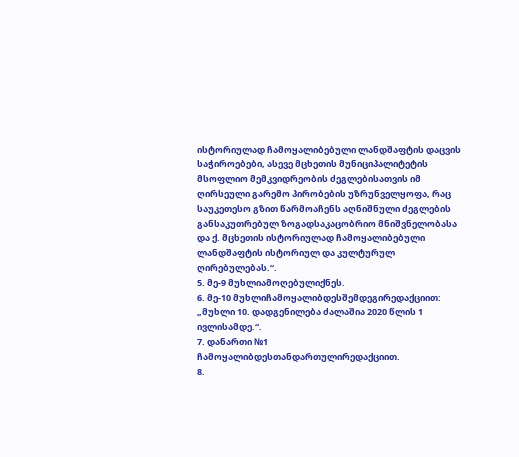ისტორიულად ჩამოყალიბებული ლანდშაფტის დაცვის საჭიროებები, ასევე მცხეთის მუნიციპალიტეტის მსოფლიო მემკვიდრეობის ძეგლებისათვის იმ ღირსეული გარემო პირობების უზრუნველყოფა, რაც საუკეთესო გზით წარმოაჩენს აღნიშნული ძეგლების განსაკუთრებულ ზოგადსაკაცობრიო მნიშვნელობასა და ქ. მცხეთის ისტორიულად ჩამოყალიბებული ლანდშაფტის ისტორიულ და კულტურულ ღირებულებას.“.
5. მე-9 მუხლიამოღებულიქნეს.
6. მე-10 მუხლიჩამოყალიბდესშემდეგირედაქციით:
„მუხლი 10. დადგენილება ძალაშია 2020 წლის 1 ივლისამდე.“.
7. დანართი №1 ჩამოყალიბდესთანდართულირედაქციით.
8.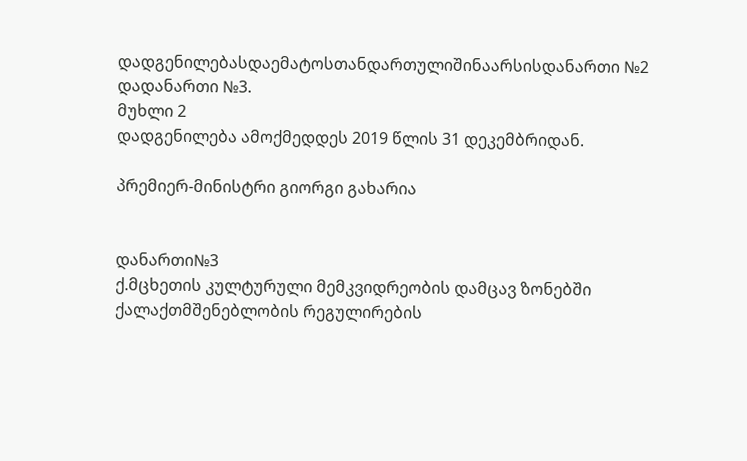დადგენილებასდაემატოსთანდართულიშინაარსისდანართი №2 დადანართი №3.
მუხლი 2
დადგენილება ამოქმედდეს 2019 წლის 31 დეკემბრიდან.

პრემიერ-მინისტრი გიორგი გახარია


დანართი№3
ქ.მცხეთის კულტურული მემკვიდრეობის დამცავ ზონებში ქალაქთმშენებლობის რეგულირების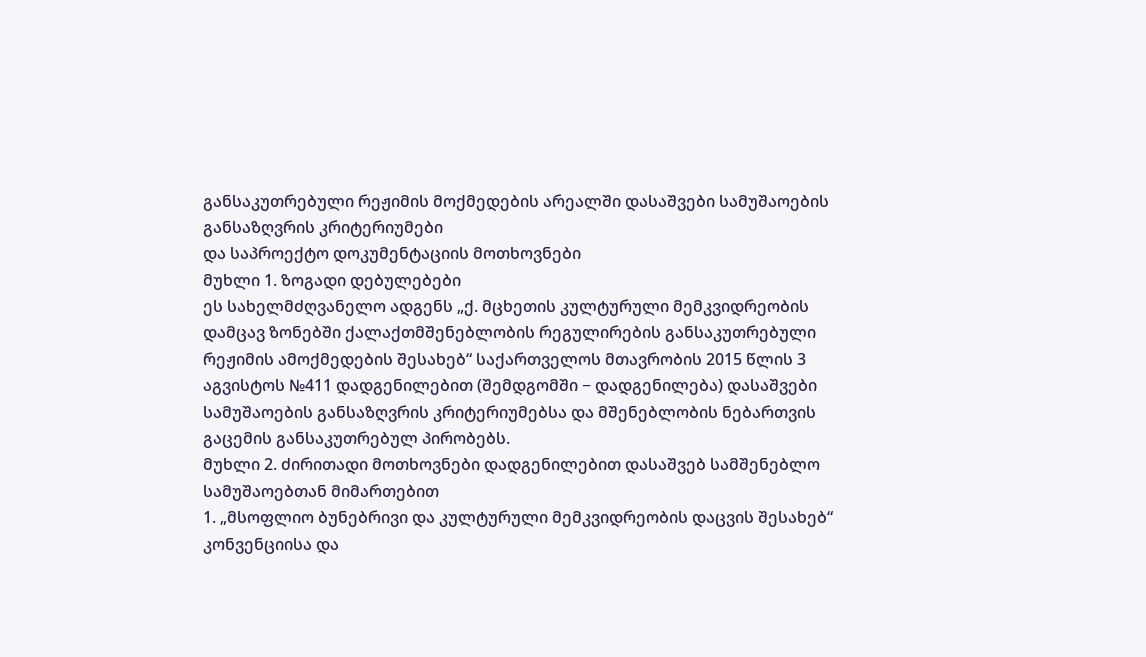განსაკუთრებული რეჟიმის მოქმედების არეალში დასაშვები სამუშაოების განსაზღვრის კრიტერიუმები
და საპროექტო დოკუმენტაციის მოთხოვნები
მუხლი 1. ზოგადი დებულებები
ეს სახელმძღვანელო ადგენს „ქ. მცხეთის კულტურული მემკვიდრეობის დამცავ ზონებში ქალაქთმშენებლობის რეგულირების განსაკუთრებული რეჟიმის ამოქმედების შესახებ“ საქართველოს მთავრობის 2015 წლის 3 აგვისტოს №411 დადგენილებით (შემდგომში − დადგენილება) დასაშვები სამუშაოების განსაზღვრის კრიტერიუმებსა და მშენებლობის ნებართვის გაცემის განსაკუთრებულ პირობებს.
მუხლი 2. ძირითადი მოთხოვნები დადგენილებით დასაშვებ სამშენებლო სამუშაოებთან მიმართებით
1. „მსოფლიო ბუნებრივი და კულტურული მემკვიდრეობის დაცვის შესახებ“ კონვენციისა და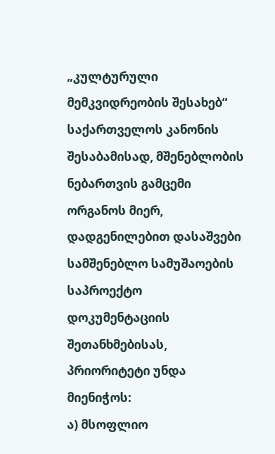„კულტურული მემკვიდრეობის შესახებ“ საქართველოს კანონის შესაბამისად, მშენებლობის ნებართვის გამცემი ორგანოს მიერ, დადგენილებით დასაშვები სამშენებლო სამუშაოების საპროექტო დოკუმენტაციის შეთანხმებისას, პრიორიტეტი უნდა მიენიჭოს:
ა) მსოფლიო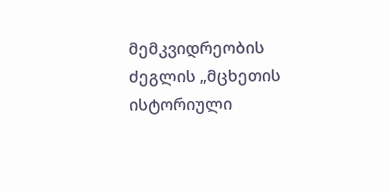მემკვიდრეობის ძეგლის „მცხეთის ისტორიული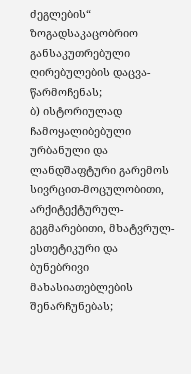ძეგლების“ ზოგადსაკაცობრიო განსაკუთრებული ღირებულების დაცვა-წარმოჩენას;
ბ) ისტორიულად ჩამოყალიბებული ურბანული და ლანდშაფტური გარემოს სივრცით-მოცულობითი, არქიტექტურულ-გეგმარებითი, მხატვრულ-ესთეტიკური და ბუნებრივი მახასიათებლების შენარჩუნებას;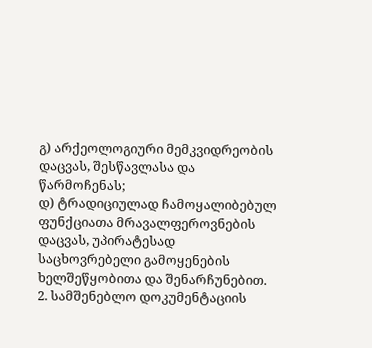გ) არქეოლოგიური მემკვიდრეობის დაცვას, შესწავლასა და წარმოჩენას;
დ) ტრადიციულად ჩამოყალიბებულ ფუნქციათა მრავალფეროვნების დაცვას, უპირატესად საცხოვრებელი გამოყენების ხელშეწყობითა და შენარჩუნებით.
2. სამშენებლო დოკუმენტაციის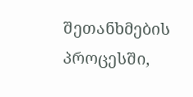შეთანხმების პროცესში,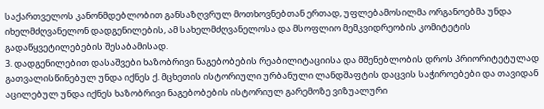საქართველოს კანონმდებლობით განსაზღვრულ მოთხოვნებთან ერთად, უფლებამოსილმა ორგანოებმა უნდა იხელმძღვანელონ დადგენილების, ამ სახელმძღვანელოსა და მსოფლიო მემკვიდრეობის კომიტეტის გადაწყვეტილებების შესაბამისად.
3. დადგენილებით დასაშვები ხაზობრივი ნაგებობების რეაბილიტაციისა და მშენებლობის დროს პრიორიტეტულად გათვალისწინებულ უნდა იქნეს ქ. მცხეთის ისტორიული ურბანული ლანდშაფტის დაცვის საჭიროებები და თავიდან აცილებულ უნდა იქნეს ხაზობრივი ნაგებობების ისტორიულ გარემოზე ვიზუალური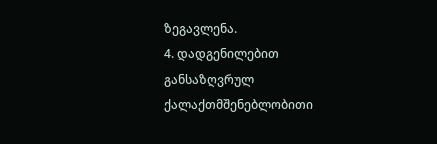ზეგავლენა.
4. დადგენილებით განსაზღვრულ ქალაქთმშენებლობითი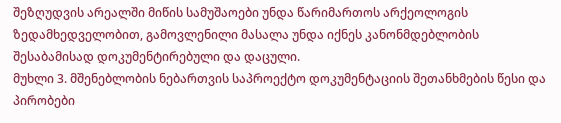შეზღუდვის არეალში მიწის სამუშაოები უნდა წარიმართოს არქეოლოგის ზედამხედველობით, გამოვლენილი მასალა უნდა იქნეს კანონმდებლობის შესაბამისად დოკუმენტირებული და დაცული.
მუხლი 3. მშენებლობის ნებართვის საპროექტო დოკუმენტაციის შეთანხმების წესი და პირობები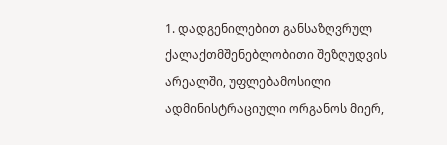1. დადგენილებით განსაზღვრულ ქალაქთმშენებლობითი შეზღუდვის არეალში, უფლებამოსილი ადმინისტრაციული ორგანოს მიერ,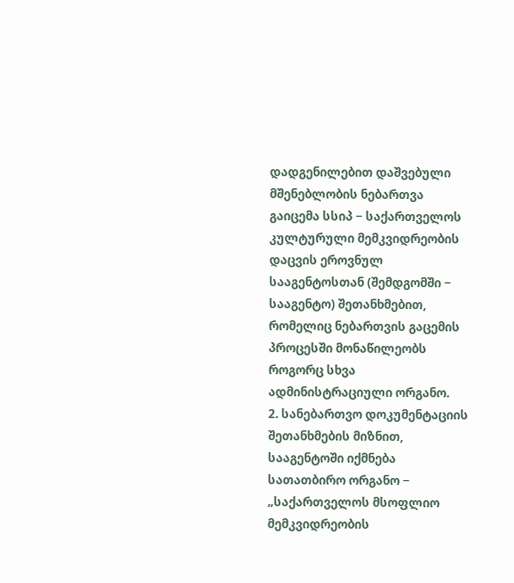დადგენილებით დაშვებული მშენებლობის ნებართვა გაიცემა სსიპ − საქართველოს კულტურული მემკვიდრეობის დაცვის ეროვნულ სააგენტოსთან (შემდგომში − სააგენტო) შეთანხმებით, რომელიც ნებართვის გაცემის პროცესში მონაწილეობს როგორც სხვა ადმინისტრაციული ორგანო.
2. სანებართვო დოკუმენტაციის შეთანხმების მიზნით, სააგენტოში იქმნება სათათბირო ორგანო − „საქართველოს მსოფლიო მემკვიდრეობის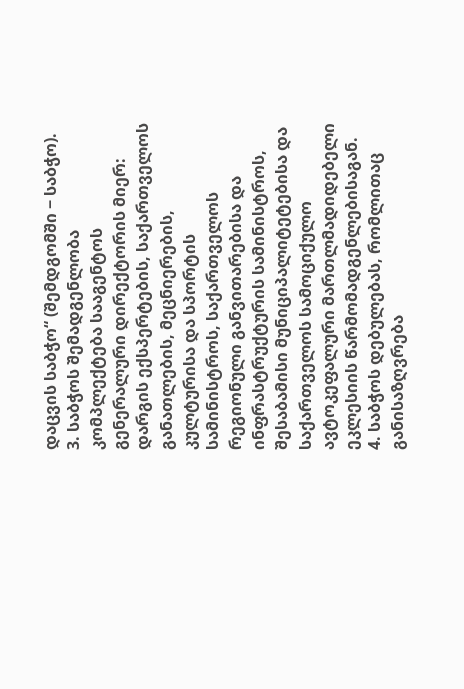დაცვის საბჭო“ (შემდგომში − საბჭო).
3. საბჭოს შემადგენლობა კომპლექტება სააგენტოს გენერალური დირექტორის მიერ: დარგის ექსპერტების, საქართველოს განათლების, მეცნიერების, კულტურისა და სპორტის სამინისტროს, საქართველოს რეგიონული განვითარებისა და ინფრასტრუქტურის სამინისტროს, შესაბამისი მუნიციპალიტეტებისა და საქართველოს სამოციქულო ავტოკეფალური მართლმადიდებელი ეკლესიის წარმომადგენლებისაგან.
4. საბჭოს დებულებას, რომლითაც განისაზღვრება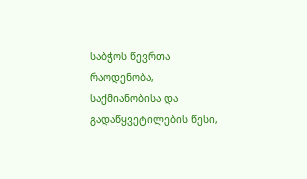საბჭოს წევრთა რაოდენობა, საქმიანობისა და გადაწყვეტილების წესი,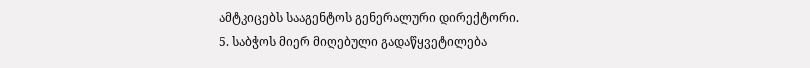ამტკიცებს სააგენტოს გენერალური დირექტორი.
5. საბჭოს მიერ მიღებული გადაწყვეტილება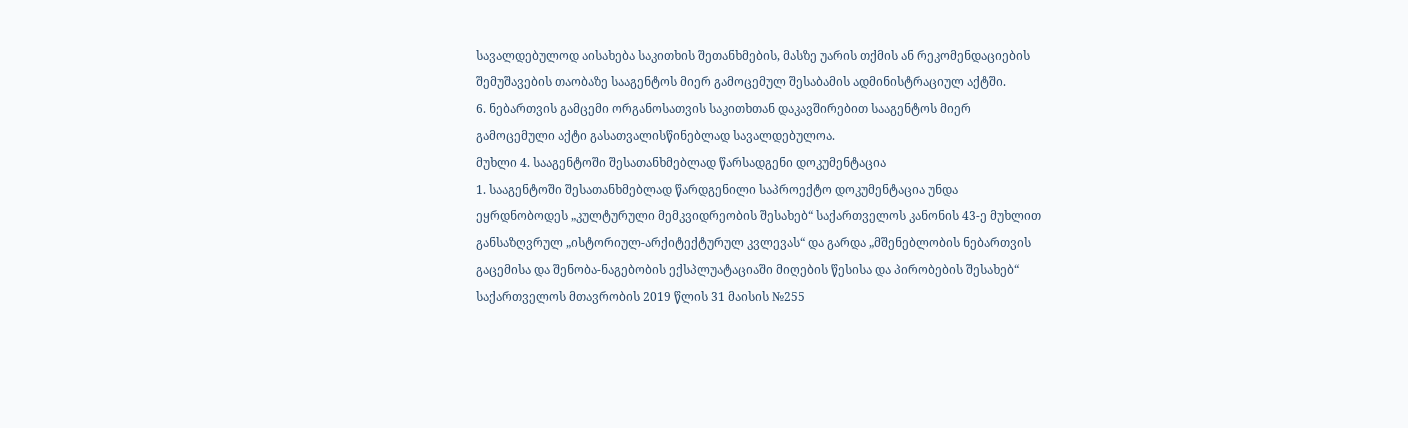სავალდებულოდ აისახება საკითხის შეთანხმების, მასზე უარის თქმის ან რეკომენდაციების შემუშავების თაობაზე სააგენტოს მიერ გამოცემულ შესაბამის ადმინისტრაციულ აქტში.
6. ნებართვის გამცემი ორგანოსათვის საკითხთან დაკავშირებით სააგენტოს მიერ გამოცემული აქტი გასათვალისწინებლად სავალდებულოა.
მუხლი 4. სააგენტოში შესათანხმებლად წარსადგენი დოკუმენტაცია
1. სააგენტოში შესათანხმებლად წარდგენილი საპროექტო დოკუმენტაცია უნდა ეყრდნობოდეს „კულტურული მემკვიდრეობის შესახებ“ საქართველოს კანონის 43-ე მუხლით განსაზღვრულ „ისტორიულ-არქიტექტურულ კვლევას“ და გარდა „მშენებლობის ნებართვის გაცემისა და შენობა-ნაგებობის ექსპლუატაციაში მიღების წესისა და პირობების შესახებ“ საქართველოს მთავრობის 2019 წლის 31 მაისის №255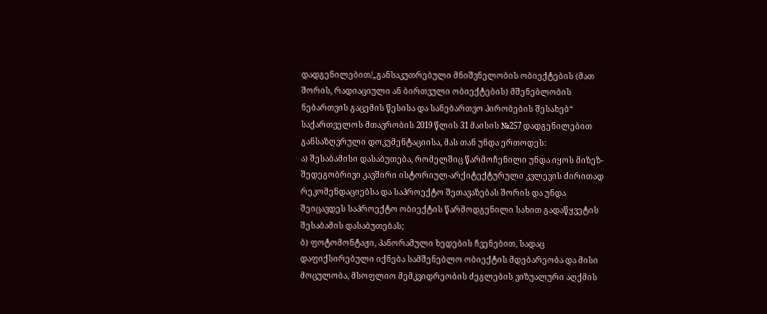დადგენილებით/„განსაკუთრებული მნიშვნელობის ობიექტების (მათ შორის, რადიაციული ან ბირთვული ობიექტების) მშენებლობის ნებართვის გაცემის წესისა და სანებართვო პირობების შესახებ“ საქართველოს მთავრობის 2019 წლის 31 მაისის №257 დადგენილებით განსაზღვრული დოკუმენტაციისა, მას თან უნდა ერთოდეს:
ა) შესაბამისი დასაბუთება, რომელშიც წარმოჩენილი უნდა იყოს მიზეზ-შედეგობრივი კავშირი ისტორიულ-არქიტექტურული კვლევის ძირითად რეკომენდაციებსა და საპროექტო შეთავაზებას შორის და უნდა შეიცავდეს საპროექტო ობიექტის წარმოდგენილი სახით გადაწყვეტის შესაბამის დასაბუთებას;
ბ) ფოტომონტაჟი, პანორამული ხედების ჩვენებით, სადაც დაფიქსირებული იქნება სამშენებლო ობიექტის მდებარეობა და მისი მოცულობა, მსოფლიო მემკვიდრეობის ძეგლების ვიზუალური აღქმის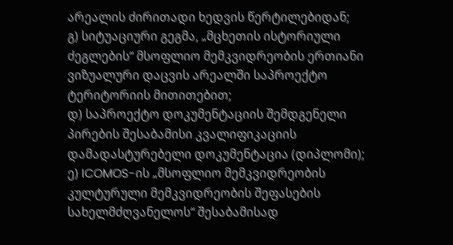არეალის ძირითადი ხედვის წერტილებიდან;
გ) სიტუაციური გეგმა, „მცხეთის ისტორიული ძეგლების“ მსოფლიო მემკვიდრეობის ერთიანი ვიზუალური დაცვის არეალში საპროექტო ტერიტორიის მითითებით;
დ) საპროექტო დოკუმენტაციის შემდგენელი პირების შესაბამისი კვალიფიკაციის დამადასტურებელი დოკუმენტაცია (დიპლომი);
ე) ICOMOS-ის „მსოფლიო მემკვიდრეობის კულტურული მემკვიდრეობის შეფასების სახელმძღვანელოს“ შესაბამისად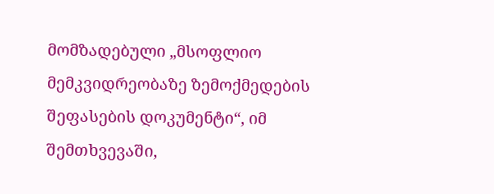მომზადებული „მსოფლიო მემკვიდრეობაზე ზემოქმედების შეფასების დოკუმენტი“, იმ შემთხვევაში,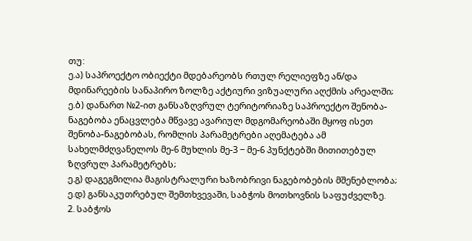თუ:
ე.ა) საპროექტო ობიექტი მდებარეობს რთულ რელიეფზე ან/და მდინარეების სანაპირო ზოლზე აქტიური ვიზუალური აღქმის არეალში;
ე.ბ) დანართ №2-ით განსაზღვრულ ტერიტორიაზე საპროექტო შენობა-ნაგებობა ენაცვლება მწვავე ავარიულ მდგომარეობაში მყოფ ისეთ შენობა-ნაგებობას, რომლის პარამეტრები აღემატება ამ სახელმძღვანელოს მე-6 მუხლის მე-3 − მე-6 პუნქტებში მითითებულ ზღვრულ პარამეტრებს;
ე.გ) დაგეგმილია მაგისტრალური ხაზობრივი ნაგებობების მშენებლობა;
ე.დ) განსაკუთრებულ შემთხვევაში, საბჭოს მოთხოვნის საფუძველზე.
2. საბჭოს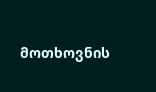მოთხოვნის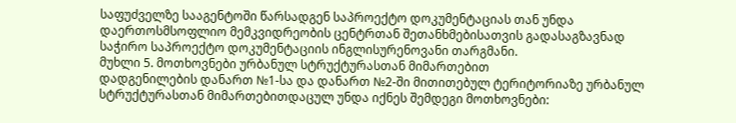საფუძველზე სააგენტოში წარსადგენ საპროექტო დოკუმენტაციას თან უნდა დაერთოსმსოფლიო მემკვიდრეობის ცენტრთან შეთანხმებისათვის გადასაგზავნად საჭირო საპროექტო დოკუმენტაციის ინგლისურენოვანი თარგმანი.
მუხლი 5. მოთხოვნები ურბანულ სტრუქტურასთან მიმართებით
დადგენილების დანართ №1-სა და დანართ №2-ში მითითებულ ტერიტორიაზე ურბანულ სტრუქტურასთან მიმართებითდაცულ უნდა იქნეს შემდეგი მოთხოვნები: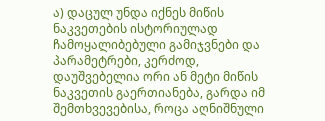ა) დაცულ უნდა იქნეს მიწის ნაკვეთების ისტორიულად ჩამოყალიბებული გამიჯვნები და პარამეტრები, კერძოდ, დაუშვებელია ორი ან მეტი მიწის ნაკვეთის გაერთიანება, გარდა იმ შემთხვევებისა, როცა აღნიშნული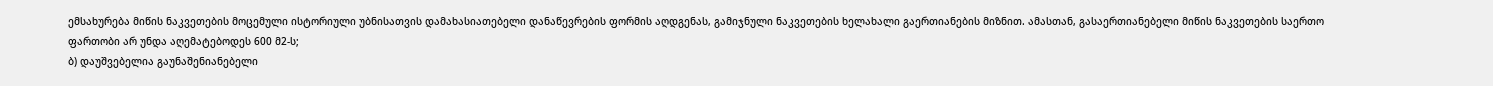ემსახურება მიწის ნაკვეთების მოცემული ისტორიული უბნისათვის დამახასიათებელი დანაწევრების ფორმის აღდგენას, გამიჯნული ნაკვეთების ხელახალი გაერთიანების მიზნით. ამასთან, გასაერთიანებელი მიწის ნაკვეთების საერთო ფართობი არ უნდა აღემატებოდეს 600 მ2-ს;
ბ) დაუშვებელია გაუნაშენიანებელი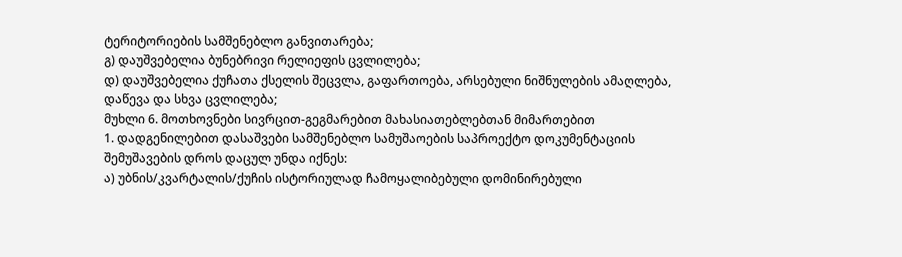ტერიტორიების სამშენებლო განვითარება;
გ) დაუშვებელია ბუნებრივი რელიეფის ცვლილება;
დ) დაუშვებელია ქუჩათა ქსელის შეცვლა, გაფართოება, არსებული ნიშნულების ამაღლება, დაწევა და სხვა ცვლილება;
მუხლი 6. მოთხოვნები სივრცით-გეგმარებით მახასიათებლებთან მიმართებით
1. დადგენილებით დასაშვები სამშენებლო სამუშაოების საპროექტო დოკუმენტაციის შემუშავების დროს დაცულ უნდა იქნეს:
ა) უბნის/კვარტალის/ქუჩის ისტორიულად ჩამოყალიბებული დომინირებული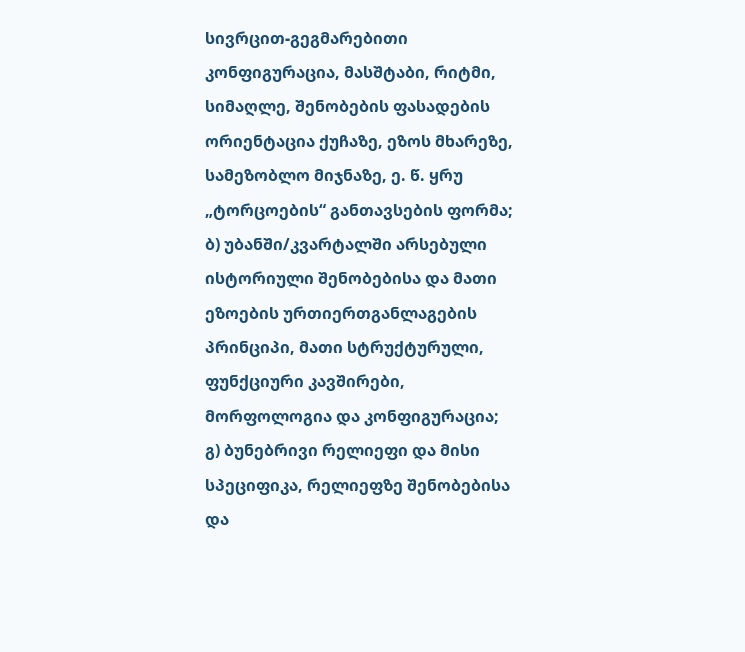სივრცით-გეგმარებითი კონფიგურაცია, მასშტაბი, რიტმი, სიმაღლე, შენობების ფასადების ორიენტაცია ქუჩაზე, ეზოს მხარეზე, სამეზობლო მიჯნაზე, ე. წ. ყრუ „ტორცოების“ განთავსების ფორმა;
ბ) უბანში/კვარტალში არსებული ისტორიული შენობებისა და მათი ეზოების ურთიერთგანლაგების პრინციპი, მათი სტრუქტურული, ფუნქციური კავშირები, მორფოლოგია და კონფიგურაცია;
გ) ბუნებრივი რელიეფი და მისი სპეციფიკა, რელიეფზე შენობებისა და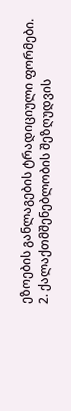ეზოების განლაგების ტრადიციული ფორმები.
2. ქალაქთმშენებლობის შეზღუდვის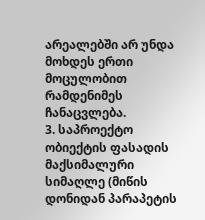არეალებში არ უნდა მოხდეს ერთი მოცულობით რამდენიმეს ჩანაცვლება.
3. საპროექტო ობიექტის ფასადის მაქსიმალური სიმაღლე (მიწის დონიდან პარაპეტის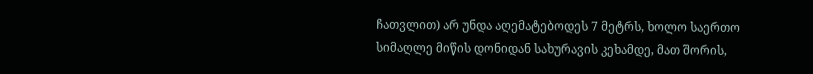ჩათვლით) არ უნდა აღემატებოდეს 7 მეტრს, ხოლო საერთო სიმაღლე მიწის დონიდან სახურავის კეხამდე, მათ შორის,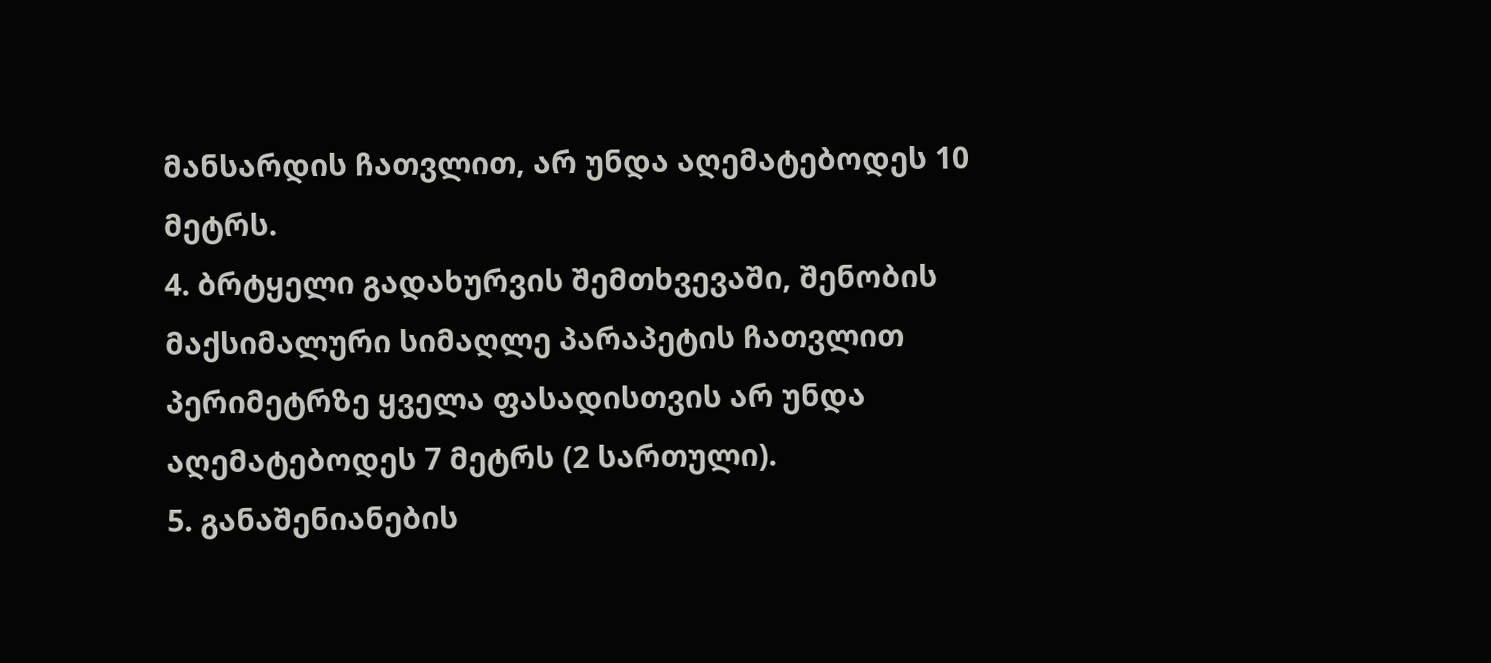მანსარდის ჩათვლით, არ უნდა აღემატებოდეს 10 მეტრს.
4. ბრტყელი გადახურვის შემთხვევაში, შენობის მაქსიმალური სიმაღლე პარაპეტის ჩათვლით პერიმეტრზე ყველა ფასადისთვის არ უნდა აღემატებოდეს 7 მეტრს (2 სართული).
5. განაშენიანების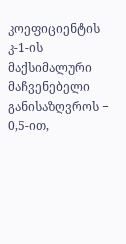კოეფიციენტის კ-1-ის მაქსიმალური მაჩვენებელი განისაზღვროს − 0,5-ით,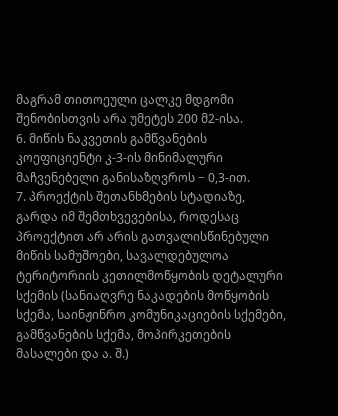მაგრამ თითოეული ცალკე მდგომი შენობისთვის არა უმეტეს 200 მ2-ისა.
6. მიწის ნაკვეთის გამწვანების კოეფიციენტი კ-3-ის მინიმალური მაჩვენებელი განისაზღვროს − 0,3-ით.
7. პროექტის შეთანხმების სტადიაზე, გარდა იმ შემთხვევებისა, როდესაც პროექტით არ არის გათვალისწინებული მიწის სამუშოები, სავალდებულოა ტერიტორიის კეთილმოწყობის დეტალური სქემის (სანიაღვრე ნაკადების მოწყობის სქემა, საინჟინრო კომუნიკაციების სქემები, გამწვანების სქემა, მოპირკეთების მასალები და ა. შ.)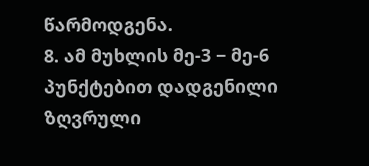წარმოდგენა.
8. ამ მუხლის მე-3 − მე-6 პუნქტებით დადგენილი ზღვრული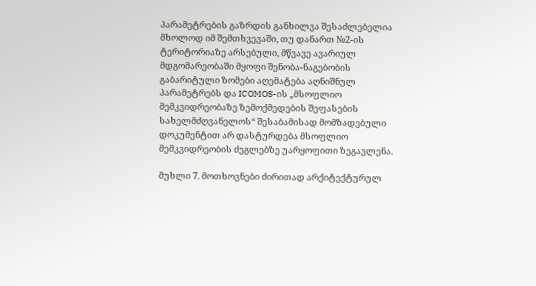პარამეტრების გაზრდის განხილვა შესაძლებელია მხოლოდ იმ შემთხვევაში, თუ დანართ №2-ის ტერიტორიაზე არსებული, მწვავე ავარიულ მდგომარეობაში მყოფი შენობა-ნაგებობის გაბარიტული ზომები აღემატება აღნიშნულ პარამეტრებს და ICOMOS-ის „მსოფლიო მემკვიდრეობაზე ზემოქმედების შეფასების სახელმძღვანელოს“ შესაბამისად მომზადებული დოკუმენტით არ დასტურდება მსოფლიო მემკვიდრეობის ძეგლებზე უარყოფითი ზეგავლენა.

მუხლი 7. მოთხოვნები ძირითად არქიტექტურულ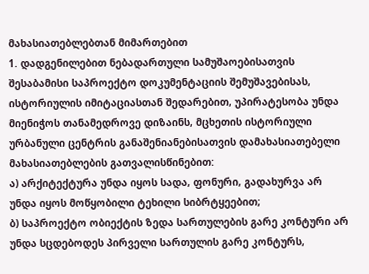მახასიათებლებთან მიმართებით
1. დადგენილებით ნებადართული სამუშაოებისათვის შესაბამისი საპროექტო დოკუმენტაციის შემუშავებისას, ისტორიულის იმიტაციასთან შედარებით, უპირატესობა უნდა მიენიჭოს თანამედროვე დიზაინს, მცხეთის ისტორიული ურბანული ცენტრის განაშენიანებისათვის დამახასიათებელი მახასიათებლების გათვალისწინებით:
ა) არქიტექტურა უნდა იყოს სადა, ფონური, გადახურვა არ უნდა იყოს მოწყობილი ტეხილი სიბრტყეებით;
ბ) საპროექტო ობიექტის ზედა სართულების გარე კონტური არ უნდა სცდებოდეს პირველი სართულის გარე კონტურს,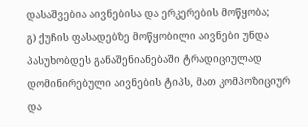დასაშვებია აივნებისა და ერკერების მოწყობა;
გ) ქუჩის ფასადებზე მოწყობილი აივნები უნდა პასუხობდეს განაშენიანებაში ტრადიციულად დომინირებული აივნების ტიპს, მათ კომპოზიციურ და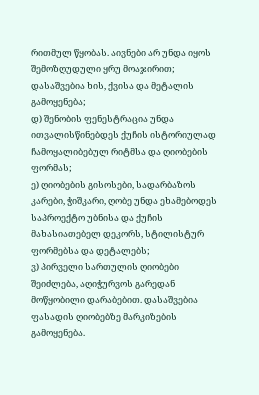რითმულ წყობას. აივნები არ უნდა იყოს შემოზღუდული ყრუ მოაჯირით; დასაშვებია ხის, ქვისა და მეტალის გამოყენება;
დ) შენობის ფენესტრაცია უნდა ითვალისწინებდეს ქუჩის ისტორიულად ჩამოყალიბებულ რიტმსა და ღიობების ფორმას;
ე) ღიობების გისოსები, სადარბაზოს კარები, ჭიშკარი, ღობე უნდა ეხამებოდეს საპროექტო უბნისა და ქუჩის მახასიათებელ დეკორს, სტილისტურ ფორმებსა და დეტალებს;
ვ) პირველი სართულის ღიობები შეიძლება, აღიჭურვოს გარედან მოწყობილი დარაბებით. დასაშვებია ფასადის ღიობებზე მარკიზების გამოყენება.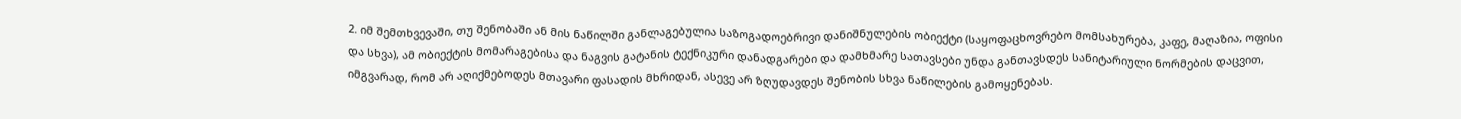2. იმ შემთხვევაში, თუ შენობაში ან მის ნაწილში განლაგებულია საზოგადოებრივი დანიშნულების ობიექტი (საყოფაცხოვრებო მომსახურება, კაფე, მაღაზია, ოფისი და სხვა), ამ ობიექტის მომარაგებისა და ნაგვის გატანის ტექნიკური დანადგარები და დამხმარე სათავსები უნდა განთავსდეს სანიტარიული ნორმების დაცვით, იმგვარად, რომ არ აღიქმებოდეს მთავარი ფასადის მხრიდან, ასევე არ ზღუდავდეს შენობის სხვა ნაწილების გამოყენებას.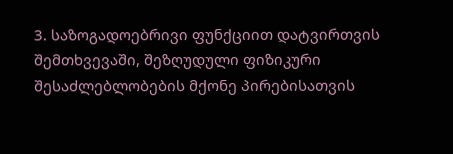3. საზოგადოებრივი ფუნქციით დატვირთვის შემთხვევაში, შეზღუდული ფიზიკური შესაძლებლობების მქონე პირებისათვის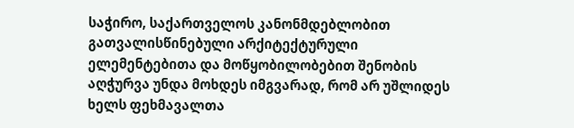საჭირო, საქართველოს კანონმდებლობით გათვალისწინებული არქიტექტურული ელემენტებითა და მოწყობილობებით შენობის აღჭურვა უნდა მოხდეს იმგვარად, რომ არ უშლიდეს ხელს ფეხმავალთა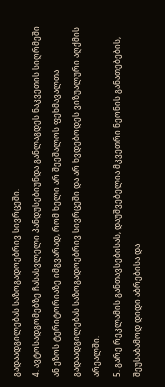გადაადგილებას საზოგადოებრივ სივრცეში.
4. ავტოსადგომებზე ჩასასვლელი პანდუსებიუნდა განლაგდეს ნაკვეთის სიღრმეში ან ეზოს ტერიტორიაზე იმგვარად, რომ ხელი არ შეეშალოს ფეხმავალთა გადაადგილებას საზოგადოებრივ სივრცეში და არ ხვდებოდეს ვიზუალური აღქმის არეალში.
5. გარე რეკლამის განთავსებისას, დაუშვებელია მკვეთრი ნეონის განათებების, შეუსაბამოდ დიდი აბრებისა და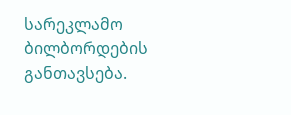სარეკლამო ბილბორდების განთავსება.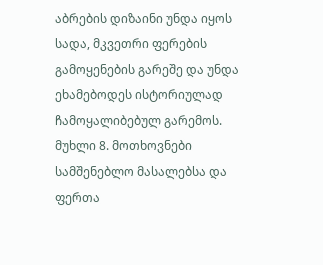აბრების დიზაინი უნდა იყოს სადა, მკვეთრი ფერების გამოყენების გარეშე და უნდა ეხამებოდეს ისტორიულად ჩამოყალიბებულ გარემოს.
მუხლი 8. მოთხოვნები სამშენებლო მასალებსა და ფერთა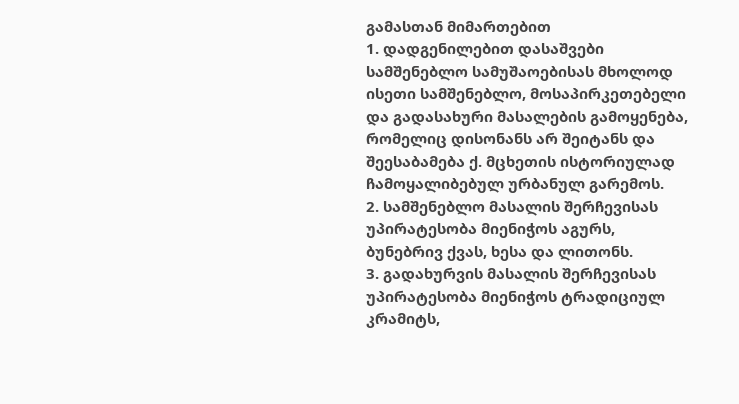გამასთან მიმართებით
1. დადგენილებით დასაშვები სამშენებლო სამუშაოებისას მხოლოდ ისეთი სამშენებლო, მოსაპირკეთებელი და გადასახური მასალების გამოყენება, რომელიც დისონანს არ შეიტანს და შეესაბამება ქ. მცხეთის ისტორიულად ჩამოყალიბებულ ურბანულ გარემოს.
2. სამშენებლო მასალის შერჩევისას უპირატესობა მიენიჭოს აგურს, ბუნებრივ ქვას, ხესა და ლითონს.
3. გადახურვის მასალის შერჩევისას უპირატესობა მიენიჭოს ტრადიციულ კრამიტს,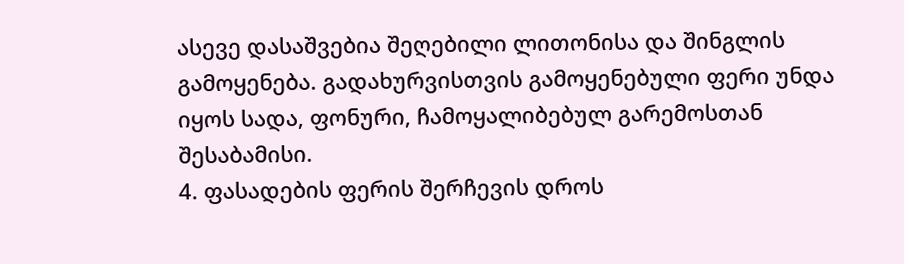ასევე დასაშვებია შეღებილი ლითონისა და შინგლის გამოყენება. გადახურვისთვის გამოყენებული ფერი უნდა იყოს სადა, ფონური, ჩამოყალიბებულ გარემოსთან შესაბამისი.
4. ფასადების ფერის შერჩევის დროს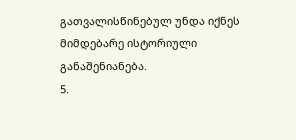გათვალისწინებულ უნდა იქნეს მიმდებარე ისტორიული განაშენიანება.
5.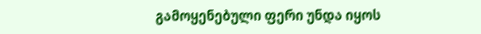გამოყენებული ფერი უნდა იყოს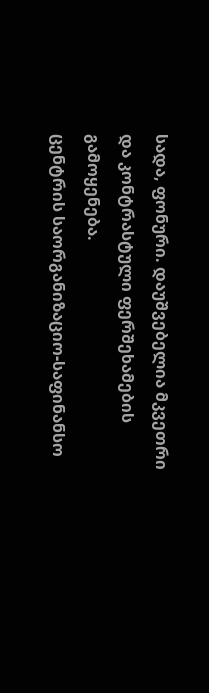სადა, ფონური. დაუშვებელია მკვეთრი და კონტრასტული ფერშეხამების გამოყენება.
ცენტრის საორგანიზაციო-საფინანსო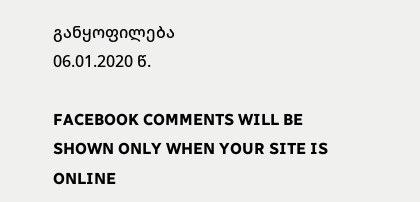განყოფილება
06.01.2020 წ.

FACEBOOK COMMENTS WILL BE SHOWN ONLY WHEN YOUR SITE IS ONLINE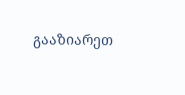გააზიარეთ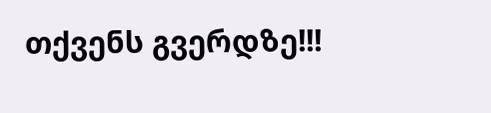თქვენს გვერდზე!!!